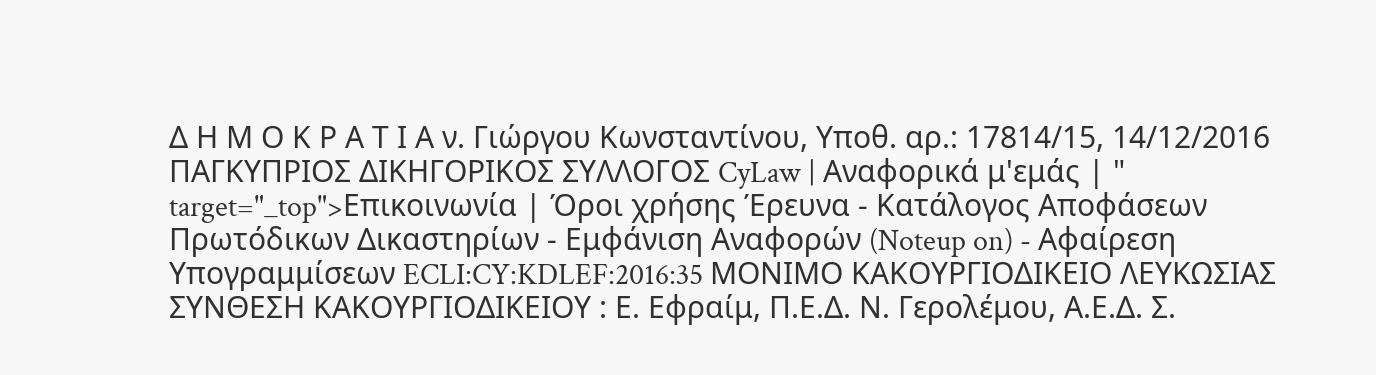Δ Η Μ Ο Κ Ρ Α Τ Ι Α ν. Γιώργου Κωνσταντίνου, Υποθ. αρ.: 17814/15, 14/12/2016 ΠΑΓΚΥΠΡΙΟΣ ΔΙΚΗΓΟΡΙΚΟΣ ΣΥΛΛΟΓΟΣ CyLaw | Αναφορικά μ'εμάς | " target="_top">Επικοινωνία | Όροι χρήσης Έρευνα - Κατάλογος Αποφάσεων Πρωτόδικων Δικαστηρίων - Εμφάνιση Αναφορών (Noteup on) - Αφαίρεση Υπογραμμίσεων ECLI:CY:KDLEF:2016:35 ΜΟΝΙΜΟ ΚΑΚΟΥΡΓΙΟΔΙΚΕΙΟ ΛΕΥΚΩΣΙΑΣ ΣΥΝΘΕΣΗ ΚΑΚΟΥΡΓΙΟΔΙΚΕΙΟΥ : Ε. Εφραίμ, Π.Ε.Δ. Ν. Γερολέμου, Α.Ε.Δ. Σ.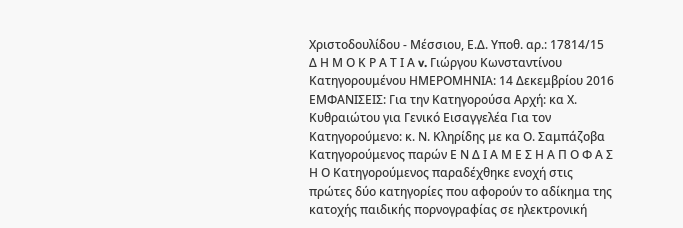Χριστοδουλίδου - Μέσσιου, Ε.Δ. Υποθ. αρ.: 17814/15 Δ Η Μ Ο Κ Ρ Α Τ Ι Α v. Γιώργου Κωνσταντίνου Κατηγορουμένου ΗΜΕΡΟΜΗΝΙΑ: 14 Δεκεμβρίου 2016 ΕΜΦΑΝΙΣΕΙΣ: Για την Κατηγορούσα Αρχή: κα Χ. Κυθραιώτου για Γενικό Εισαγγελέα Για τον Κατηγορούμενο: κ. Ν. Κληρίδης με κα Ο. Σαμπάζοβα Κατηγορούμενος παρών Ε Ν Δ Ι Α Μ Ε Σ Η Α Π Ο Φ Α Σ Η Ο Κατηγορούμενος παραδέχθηκε ενοχή στις πρώτες δύο κατηγορίες που αφορούν το αδίκημα της κατοχής παιδικής πορνογραφίας σε ηλεκτρονική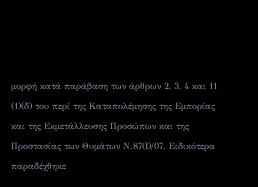μορφή κατά παράβαση των άρθρων 2, 3, 4 και 11
(1)(δ) του περί της Καταπολέμησης της Εμπορίας και της Εκμετάλλευσης Προσώπων και της Προστασίας των Θυμάτων Ν.87(Ι)/07. Ειδικότερα παραδέχθηκε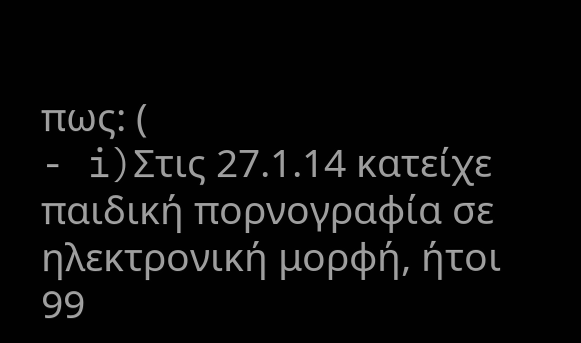πως: (
- i)Στις 27.1.14 κατείχε παιδική πορνογραφία σε ηλεκτρονική μορφή, ήτοι 99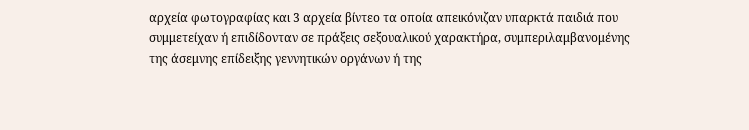αρχεία φωτογραφίας και 3 αρχεία βίντεο τα οποία απεικόνιζαν υπαρκτά παιδιά που συμμετείχαν ή επιδίδονταν σε πράξεις σεξουαλικού χαρακτήρα, συμπεριλαμβανομένης της άσεμνης επίδειξης γεννητικών οργάνων ή της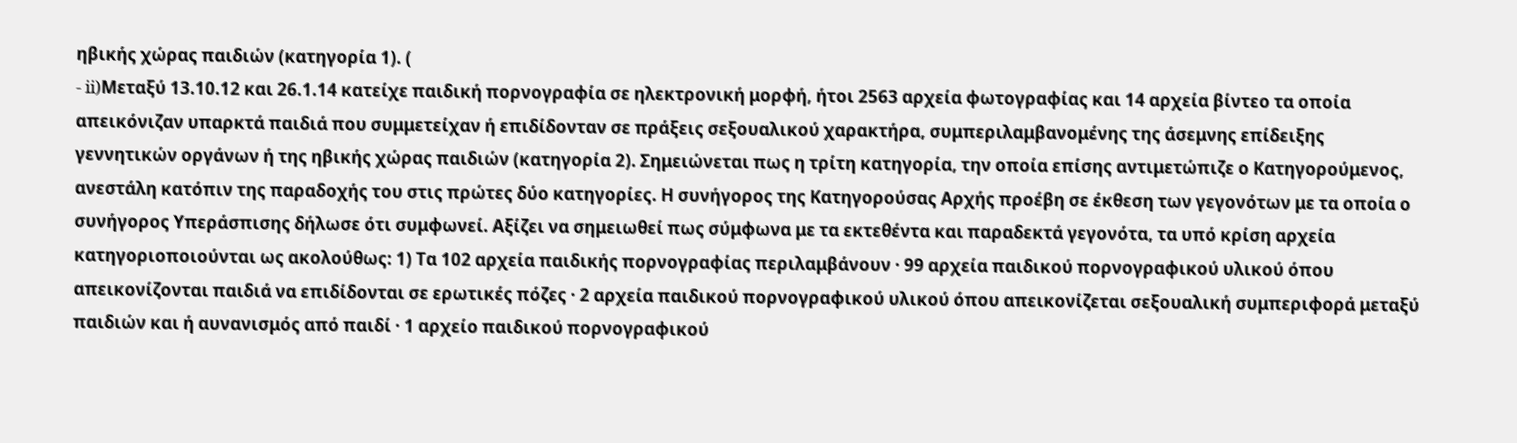ηβικής χώρας παιδιών (κατηγορία 1). (
- ii)Μεταξύ 13.10.12 και 26.1.14 κατείχε παιδική πορνογραφία σε ηλεκτρονική μορφή, ήτοι 2563 αρχεία φωτογραφίας και 14 αρχεία βίντεο τα οποία απεικόνιζαν υπαρκτά παιδιά που συμμετείχαν ή επιδίδονταν σε πράξεις σεξουαλικού χαρακτήρα, συμπεριλαμβανομένης της άσεμνης επίδειξης γεννητικών οργάνων ή της ηβικής χώρας παιδιών (κατηγορία 2). Σημειώνεται πως η τρίτη κατηγορία, την οποία επίσης αντιμετώπιζε ο Κατηγορούμενος, ανεστάλη κατόπιν της παραδοχής του στις πρώτες δύο κατηγορίες. Η συνήγορος της Κατηγορούσας Αρχής προέβη σε έκθεση των γεγονότων με τα οποία ο συνήγορος Υπεράσπισης δήλωσε ότι συμφωνεί. Αξίζει να σημειωθεί πως σύμφωνα με τα εκτεθέντα και παραδεκτά γεγονότα, τα υπό κρίση αρχεία κατηγοριοποιούνται ως ακολούθως: 1) Τα 102 αρχεία παιδικής πορνογραφίας περιλαμβάνουν · 99 αρχεία παιδικού πορνογραφικού υλικού όπου απεικονίζονται παιδιά να επιδίδονται σε ερωτικές πόζες · 2 αρχεία παιδικού πορνογραφικού υλικού όπου απεικονίζεται σεξουαλική συμπεριφορά μεταξύ παιδιών και ή αυνανισμός από παιδί · 1 αρχείο παιδικού πορνογραφικού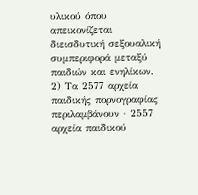υλικού όπου απεικονίζεται διεισδυτική σεξουαλική συμπεριφορά μεταξύ παιδιών και ενηλίκων. 2) Τα 2577 αρχεία παιδικής πορνογραφίας περιλαμβάνουν · 2557 αρχεία παιδικού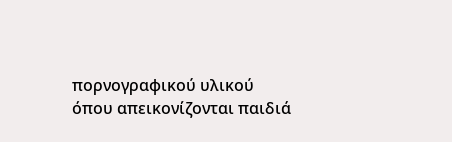πορνογραφικού υλικού όπου απεικονίζονται παιδιά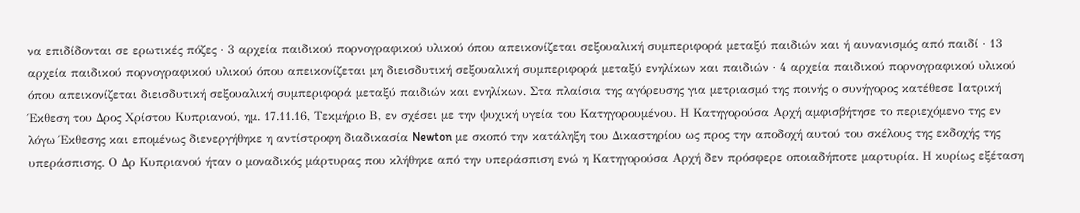να επιδίδονται σε ερωτικές πόζες · 3 αρχεία παιδικού πορνογραφικού υλικού όπου απεικονίζεται σεξουαλική συμπεριφορά μεταξύ παιδιών και ή αυνανισμός από παιδί · 13 αρχεία παιδικού πορνογραφικού υλικού όπου απεικονίζεται μη διεισδυτική σεξουαλική συμπεριφορά μεταξύ ενηλίκων και παιδιών · 4 αρχεία παιδικού πορνογραφικού υλικού όπου απεικονίζεται διεισδυτική σεξουαλική συμπεριφορά μεταξύ παιδιών και ενηλίκων. Στα πλαίσια της αγόρευσης για μετριασμό της ποινής ο συνήγορος κατέθεσε Ιατρική Έκθεση του Δρος Χρίστου Κυπριανού, ημ. 17.11.16, Τεκμήριο Β, εν σχέσει με την ψυχική υγεία του Κατηγορουμένου. Η Κατηγορούσα Αρχή αμφισβήτησε το περιεχόμενο της εν λόγω Έκθεσης και επομένως διενεργήθηκε η αντίστροφη διαδικασία Newton με σκοπό την κατάληξη του Δικαστηρίου ως προς την αποδοχή αυτού του σκέλους της εκδοχής της υπεράσπισης. Ο Δρ Κυπριανού ήταν ο μοναδικός μάρτυρας που κλήθηκε από την υπεράσπιση ενώ η Κατηγορούσα Αρχή δεν πρόσφερε οποιαδήποτε μαρτυρία. Η κυρίως εξέταση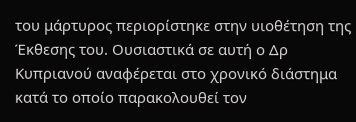του μάρτυρος περιορίστηκε στην υιοθέτηση της Έκθεσης του. Ουσιαστικά σε αυτή ο Δρ Κυπριανού αναφέρεται στο χρονικό διάστημα κατά το οποίο παρακολουθεί τον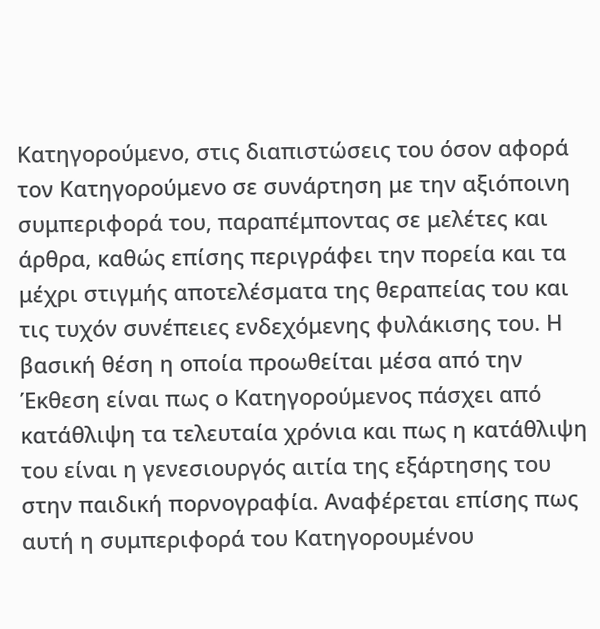Κατηγορούμενο, στις διαπιστώσεις του όσον αφορά τον Κατηγορούμενο σε συνάρτηση με την αξιόποινη συμπεριφορά του, παραπέμποντας σε μελέτες και άρθρα, καθώς επίσης περιγράφει την πορεία και τα μέχρι στιγμής αποτελέσματα της θεραπείας του και τις τυχόν συνέπειες ενδεχόμενης φυλάκισης του. Η βασική θέση η οποία προωθείται μέσα από την Έκθεση είναι πως ο Κατηγορούμενος πάσχει από κατάθλιψη τα τελευταία χρόνια και πως η κατάθλιψη του είναι η γενεσιουργός αιτία της εξάρτησης του στην παιδική πορνογραφία. Αναφέρεται επίσης πως αυτή η συμπεριφορά του Κατηγορουμένου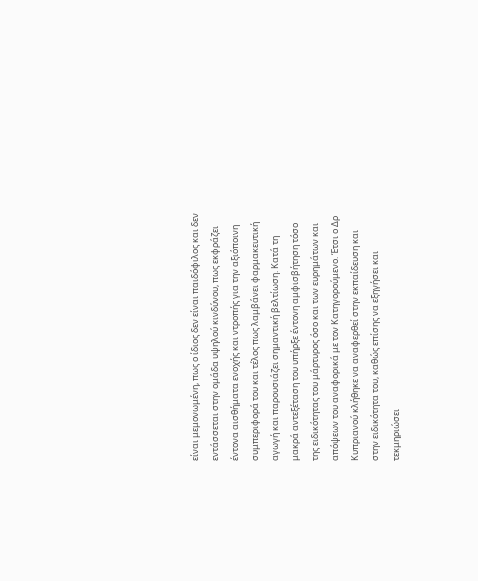είναι μεμονωμένη, πως ο ίδιος δεν είναι παιδόφιλος και δεν εντάσσεται στην ομάδα υψηλού κινδύνου, πως εκφράζει έντονα αισθήματα ενοχής και ντροπής για την αξιόποινη συμπεριφορά του και τέλος πως λαμβάνει φαρμακευτική αγωγή και παρουσιάζει σημαντική βελτίωση. Κατά τη μακρά αντεξέταση του υπήρξε έντονη αμφισβήτηση τόσο της ειδικότητας του μάρτυρος όσο και των ευρημάτων και απόψεων του αναφορικά με τον Κατηγορούμενο. Έτσι ο Δρ Κυπριανού κλήθηκε να αναφερθεί στην εκπαίδευση και στην ειδικότητα του, καθώς επίσης να εξηγήσει και τεκμηριώσει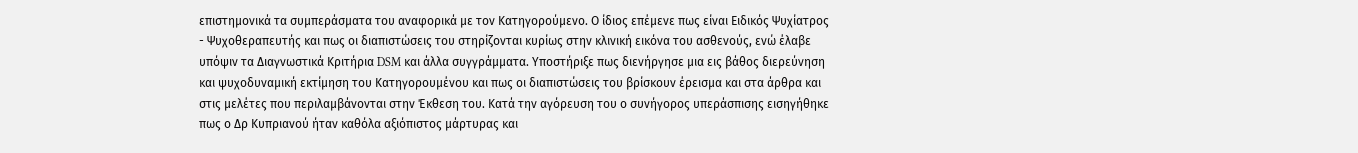επιστημονικά τα συμπεράσματα του αναφορικά με τον Κατηγορούμενο. Ο ίδιος επέμενε πως είναι Ειδικός Ψυχίατρος - Ψυχοθεραπευτής και πως οι διαπιστώσεις του στηρίζονται κυρίως στην κλινική εικόνα του ασθενούς, ενώ έλαβε υπόψιν τα Διαγνωστικά Κριτήρια DSM και άλλα συγγράμματα. Υποστήριξε πως διενήργησε μια εις βάθος διερεύνηση και ψυχοδυναμική εκτίμηση του Κατηγορουμένου και πως οι διαπιστώσεις του βρίσκουν έρεισμα και στα άρθρα και στις μελέτες που περιλαμβάνονται στην Έκθεση του. Κατά την αγόρευση του ο συνήγορος υπεράσπισης εισηγήθηκε πως ο Δρ Κυπριανού ήταν καθόλα αξιόπιστος μάρτυρας και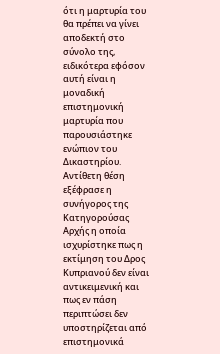ότι η μαρτυρία του θα πρέπει να γίνει αποδεκτή στο σύνολο της, ειδικότερα εφόσον αυτή είναι η μοναδική επιστημονική μαρτυρία που παρουσιάστηκε ενώπιον του Δικαστηρίου. Αντίθετη θέση εξέφρασε η συνήγορος της Κατηγορούσας Αρχής η οποία ισχυρίστηκε πως η εκτίμηση του Δρος Κυπριανού δεν είναι αντικειμενική και πως εν πάση περιπτώσει δεν υποστηρίζεται από επιστημονικά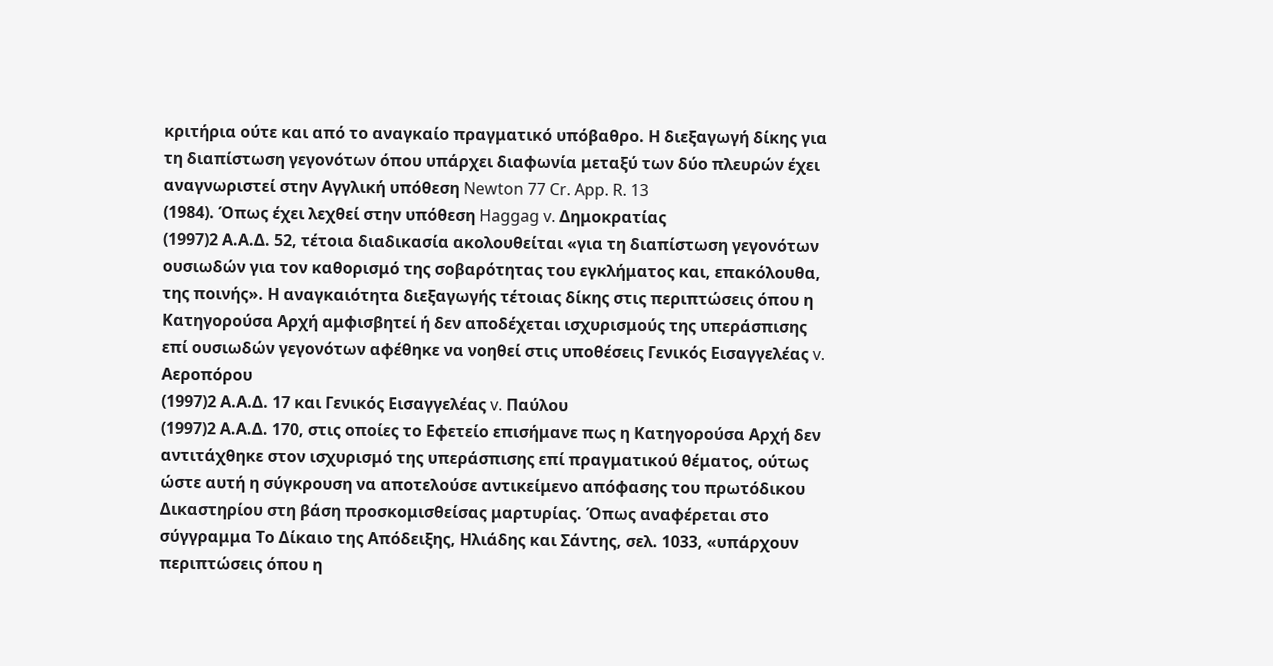κριτήρια ούτε και από το αναγκαίο πραγματικό υπόβαθρο. Η διεξαγωγή δίκης για τη διαπίστωση γεγονότων όπου υπάρχει διαφωνία μεταξύ των δύο πλευρών έχει αναγνωριστεί στην Αγγλική υπόθεση Newton 77 Cr. App. R. 13
(1984). Όπως έχει λεχθεί στην υπόθεση Haggag v. Δημοκρατίας
(1997)2 Α.Α.Δ. 52, τέτοια διαδικασία ακολουθείται «για τη διαπίστωση γεγονότων ουσιωδών για τον καθορισμό της σοβαρότητας του εγκλήματος και, επακόλουθα, της ποινής». Η αναγκαιότητα διεξαγωγής τέτοιας δίκης στις περιπτώσεις όπου η Κατηγορούσα Αρχή αμφισβητεί ή δεν αποδέχεται ισχυρισμούς της υπεράσπισης επί ουσιωδών γεγονότων αφέθηκε να νοηθεί στις υποθέσεις Γενικός Εισαγγελέας v. Αεροπόρου
(1997)2 Α.Α.Δ. 17 και Γενικός Εισαγγελέας v. Παύλου
(1997)2 Α.Α.Δ. 170, στις οποίες το Εφετείο επισήμανε πως η Κατηγορούσα Αρχή δεν αντιτάχθηκε στον ισχυρισμό της υπεράσπισης επί πραγματικού θέματος, ούτως ώστε αυτή η σύγκρουση να αποτελούσε αντικείμενο απόφασης του πρωτόδικου Δικαστηρίου στη βάση προσκομισθείσας μαρτυρίας. Όπως αναφέρεται στο σύγγραμμα Το Δίκαιο της Απόδειξης, Ηλιάδης και Σάντης, σελ. 1033, «υπάρχουν περιπτώσεις όπου η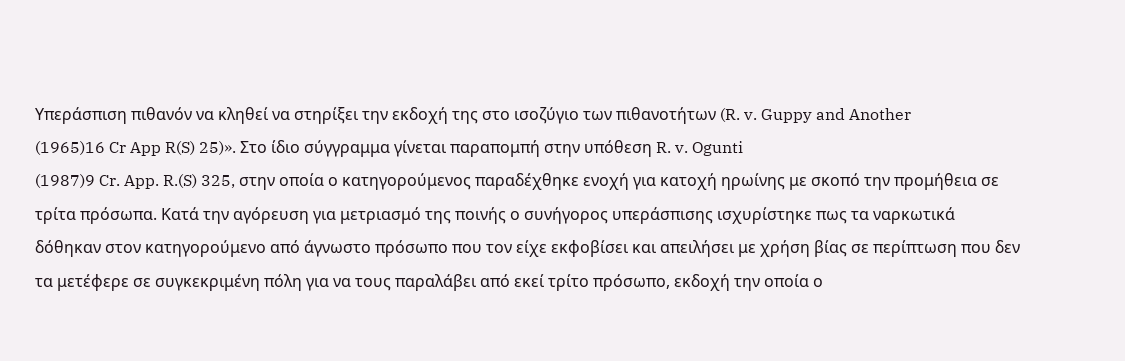Υπεράσπιση πιθανόν να κληθεί να στηρίξει την εκδοχή της στο ισοζύγιο των πιθανοτήτων (R. v. Guppy and Another
(1965)16 Cr App R(S) 25)». Στο ίδιο σύγγραμμα γίνεται παραπομπή στην υπόθεση R. v. Ogunti
(1987)9 Cr. App. R.(S) 325, στην οποία ο κατηγορούμενος παραδέχθηκε ενοχή για κατοχή ηρωίνης με σκοπό την προμήθεια σε τρίτα πρόσωπα. Κατά την αγόρευση για μετριασμό της ποινής ο συνήγορος υπεράσπισης ισχυρίστηκε πως τα ναρκωτικά δόθηκαν στον κατηγορούμενο από άγνωστο πρόσωπο που τον είχε εκφοβίσει και απειλήσει με χρήση βίας σε περίπτωση που δεν τα μετέφερε σε συγκεκριμένη πόλη για να τους παραλάβει από εκεί τρίτο πρόσωπο, εκδοχή την οποία ο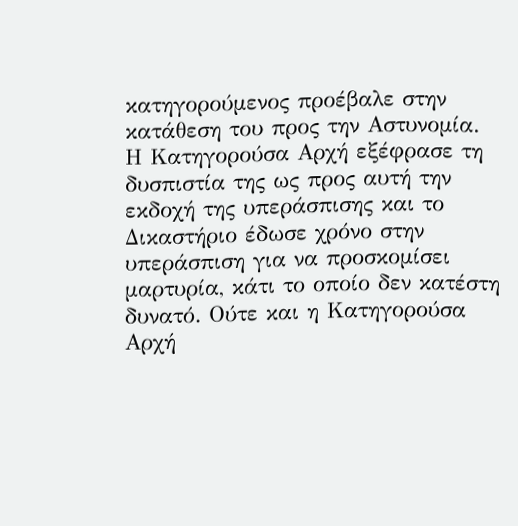κατηγορούμενος προέβαλε στην κατάθεση του προς την Αστυνομία. Η Κατηγορούσα Αρχή εξέφρασε τη δυσπιστία της ως προς αυτή την εκδοχή της υπεράσπισης και το Δικαστήριο έδωσε χρόνο στην υπεράσπιση για να προσκομίσει μαρτυρία, κάτι το οποίο δεν κατέστη δυνατό. Ούτε και η Κατηγορούσα Αρχή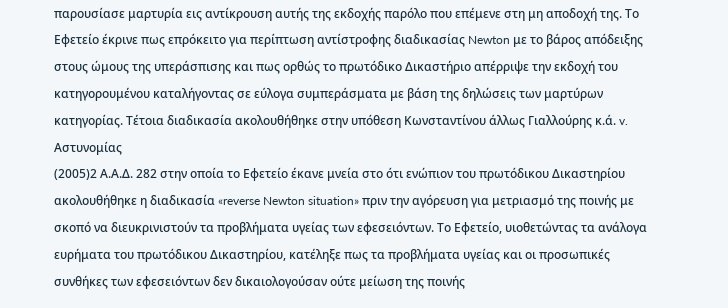παρουσίασε μαρτυρία εις αντίκρουση αυτής της εκδοχής παρόλο που επέμενε στη μη αποδοχή της. Το Εφετείο έκρινε πως επρόκειτο για περίπτωση αντίστροφης διαδικασίας Newton με το βάρος απόδειξης στους ώμους της υπεράσπισης και πως ορθώς το πρωτόδικο Δικαστήριο απέρριψε την εκδοχή του κατηγορουμένου καταλήγοντας σε εύλογα συμπεράσματα με βάση της δηλώσεις των μαρτύρων κατηγορίας. Τέτοια διαδικασία ακολουθήθηκε στην υπόθεση Κωνσταντίνου άλλως Γιαλλούρης κ.ά. v. Αστυνομίας
(2005)2 Α.Α.Δ. 282 στην οποία το Εφετείο έκανε μνεία στο ότι ενώπιον του πρωτόδικου Δικαστηρίου ακολουθήθηκε η διαδικασία «reverse Newton situation» πριν την αγόρευση για μετριασμό της ποινής με σκοπό να διευκρινιστούν τα προβλήματα υγείας των εφεσειόντων. Το Εφετείο, υιοθετώντας τα ανάλογα ευρήματα του πρωτόδικου Δικαστηρίου, κατέληξε πως τα προβλήματα υγείας και οι προσωπικές συνθήκες των εφεσειόντων δεν δικαιολογούσαν ούτε μείωση της ποινής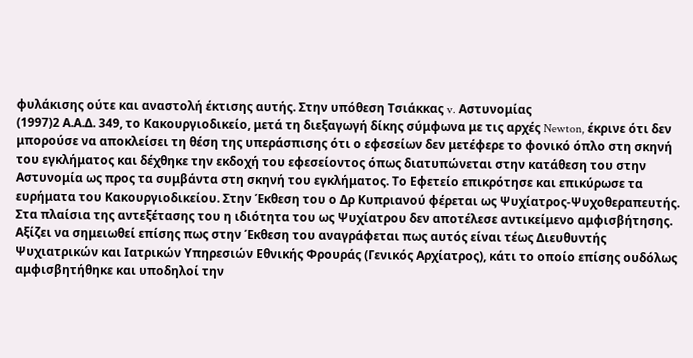φυλάκισης ούτε και αναστολή έκτισης αυτής. Στην υπόθεση Τσιάκκας v. Αστυνομίας
(1997)2 Α.Α.Δ. 349, το Κακουργιοδικείο, μετά τη διεξαγωγή δίκης σύμφωνα με τις αρχές Newton, έκρινε ότι δεν μπορούσε να αποκλείσει τη θέση της υπεράσπισης ότι ο εφεσείων δεν μετέφερε το φονικό όπλο στη σκηνή του εγκλήματος και δέχθηκε την εκδοχή του εφεσείοντος όπως διατυπώνεται στην κατάθεση του στην Αστυνομία ως προς τα συμβάντα στη σκηνή του εγκλήματος. Το Εφετείο επικρότησε και επικύρωσε τα ευρήματα του Κακουργιοδικείου. Στην Έκθεση του ο Δρ Κυπριανού φέρεται ως Ψυχίατρος-Ψυχοθεραπευτής. Στα πλαίσια της αντεξέτασης του η ιδιότητα του ως Ψυχίατρου δεν αποτέλεσε αντικείμενο αμφισβήτησης. Αξίζει να σημειωθεί επίσης πως στην Έκθεση του αναγράφεται πως αυτός είναι τέως Διευθυντής Ψυχιατρικών και Ιατρικών Υπηρεσιών Εθνικής Φρουράς (Γενικός Αρχίατρος), κάτι το οποίο επίσης ουδόλως αμφισβητήθηκε και υποδηλοί την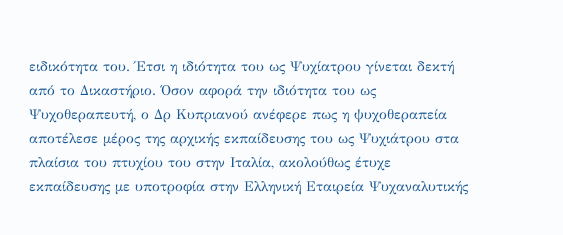ειδικότητα του. Έτσι η ιδιότητα του ως Ψυχίατρου γίνεται δεκτή από το Δικαστήριο. Όσον αφορά την ιδιότητα του ως Ψυχοθεραπευτή, ο Δρ Κυπριανού ανέφερε πως η ψυχοθεραπεία αποτέλεσε μέρος της αρχικής εκπαίδευσης του ως Ψυχιάτρου στα πλαίσια του πτυχίου του στην Ιταλία, ακολούθως έτυχε εκπαίδευσης με υποτροφία στην Ελληνική Εταιρεία Ψυχαναλυτικής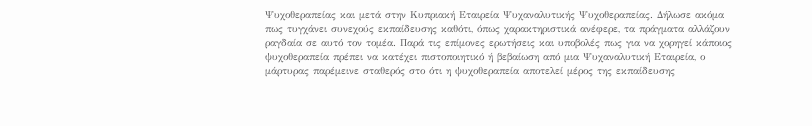Ψυχοθεραπείας και μετά στην Κυπριακή Εταιρεία Ψυχαναλυτικής Ψυχοθεραπείας. Δήλωσε ακόμα πως τυγχάνει συνεχούς εκπαίδευσης καθότι, όπως χαρακτηριστικά ανέφερε, τα πράγματα αλλάζουν ραγδαία σε αυτό τον τομέα. Παρά τις επίμονες ερωτήσεις και υποβολές πως για να χορηγεί κάποιος ψυχοθεραπεία πρέπει να κατέχει πιστοποιητικό ή βεβαίωση από μια Ψυχαναλυτική Εταιρεία, ο μάρτυρας παρέμεινε σταθερός στο ότι η ψυχοθεραπεία αποτελεί μέρος της εκπαίδευσης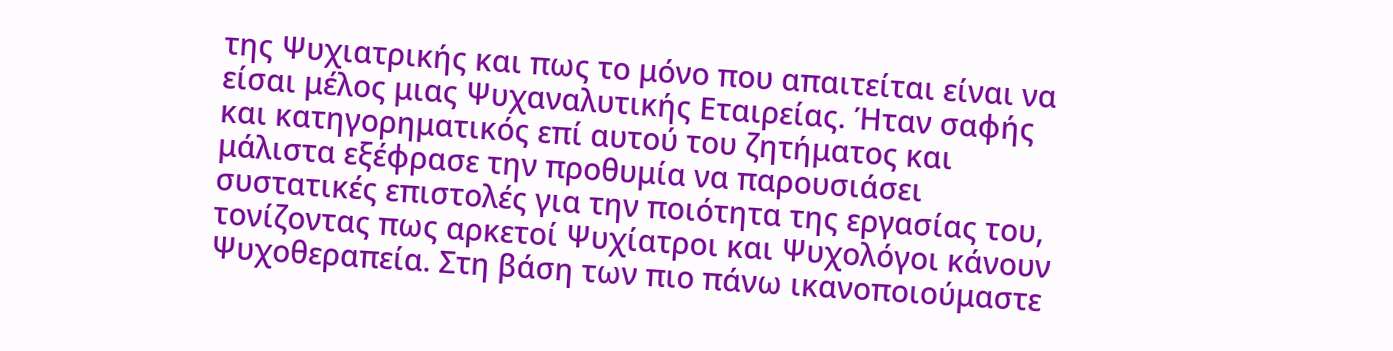της Ψυχιατρικής και πως το μόνο που απαιτείται είναι να είσαι μέλος μιας Ψυχαναλυτικής Εταιρείας. Ήταν σαφής και κατηγορηματικός επί αυτού του ζητήματος και μάλιστα εξέφρασε την προθυμία να παρουσιάσει συστατικές επιστολές για την ποιότητα της εργασίας του, τονίζοντας πως αρκετοί Ψυχίατροι και Ψυχολόγοι κάνουν Ψυχοθεραπεία. Στη βάση των πιο πάνω ικανοποιούμαστε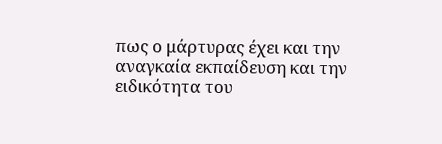πως ο μάρτυρας έχει και την αναγκαία εκπαίδευση και την ειδικότητα του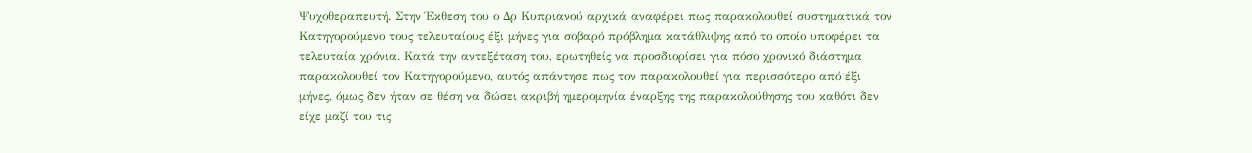Ψυχοθεραπευτή. Στην Έκθεση του ο Δρ Κυπριανού αρχικά αναφέρει πως παρακολουθεί συστηματικά τον Κατηγορούμενο τους τελευταίους έξι μήνες για σοβαρό πρόβλημα κατάθλιψης από το οποίο υποφέρει τα τελευταία χρόνια. Κατά την αντεξέταση του, ερωτηθείς να προσδιορίσει για πόσο χρονικό διάστημα παρακολουθεί τον Κατηγορούμενο, αυτός απάντησε πως τον παρακολουθεί για περισσότερο από έξι μήνες, όμως δεν ήταν σε θέση να δώσει ακριβή ημερομηνία έναρξης της παρακολούθησης του καθότι δεν είχε μαζί του τις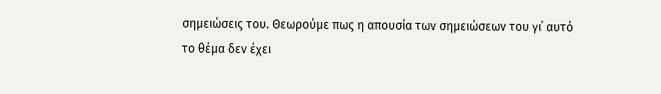σημειώσεις του. Θεωρούμε πως η απουσία των σημειώσεων του γι΄ αυτό το θέμα δεν έχει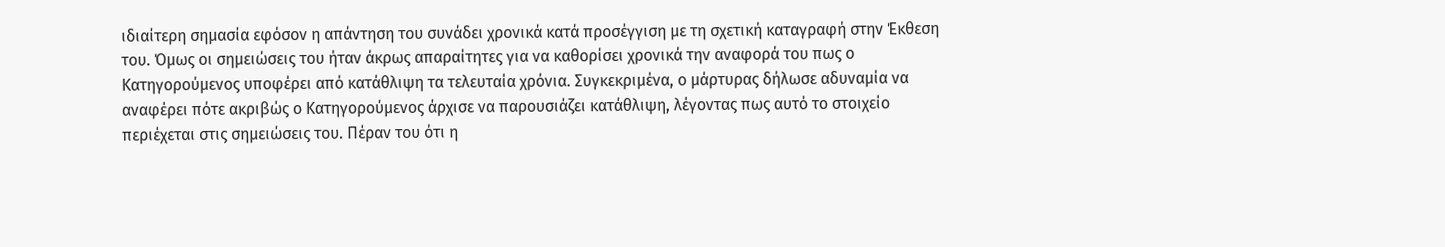ιδιαίτερη σημασία εφόσον η απάντηση του συνάδει χρονικά κατά προσέγγιση με τη σχετική καταγραφή στην Έκθεση του. Όμως οι σημειώσεις του ήταν άκρως απαραίτητες για να καθορίσει χρονικά την αναφορά του πως ο Κατηγορούμενος υποφέρει από κατάθλιψη τα τελευταία χρόνια. Συγκεκριμένα, ο μάρτυρας δήλωσε αδυναμία να αναφέρει πότε ακριβώς ο Κατηγορούμενος άρχισε να παρουσιάζει κατάθλιψη, λέγοντας πως αυτό το στοιχείο περιέχεται στις σημειώσεις του. Πέραν του ότι η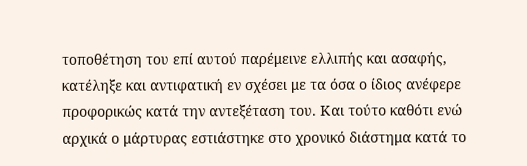τοποθέτηση του επί αυτού παρέμεινε ελλιπής και ασαφής, κατέληξε και αντιφατική εν σχέσει με τα όσα ο ίδιος ανέφερε προφορικώς κατά την αντεξέταση του. Και τούτο καθότι ενώ αρχικά ο μάρτυρας εστιάστηκε στο χρονικό διάστημα κατά το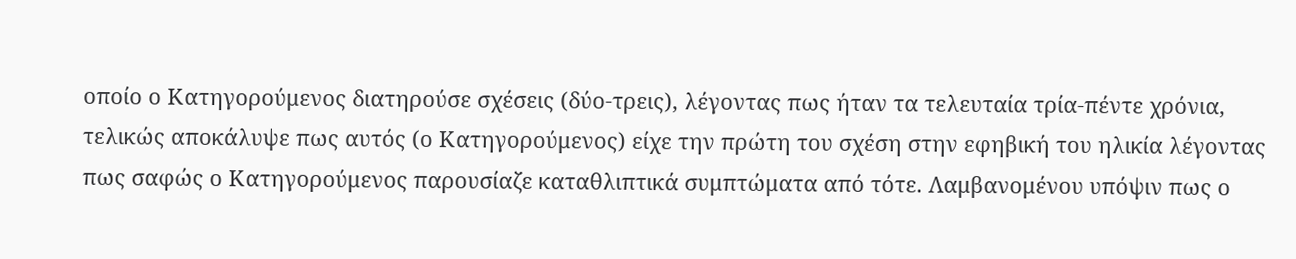οποίο ο Κατηγορούμενος διατηρούσε σχέσεις (δύο-τρεις), λέγοντας πως ήταν τα τελευταία τρία-πέντε χρόνια, τελικώς αποκάλυψε πως αυτός (ο Κατηγορούμενος) είχε την πρώτη του σχέση στην εφηβική του ηλικία λέγοντας πως σαφώς ο Κατηγορούμενος παρουσίαζε καταθλιπτικά συμπτώματα από τότε. Λαμβανομένου υπόψιν πως ο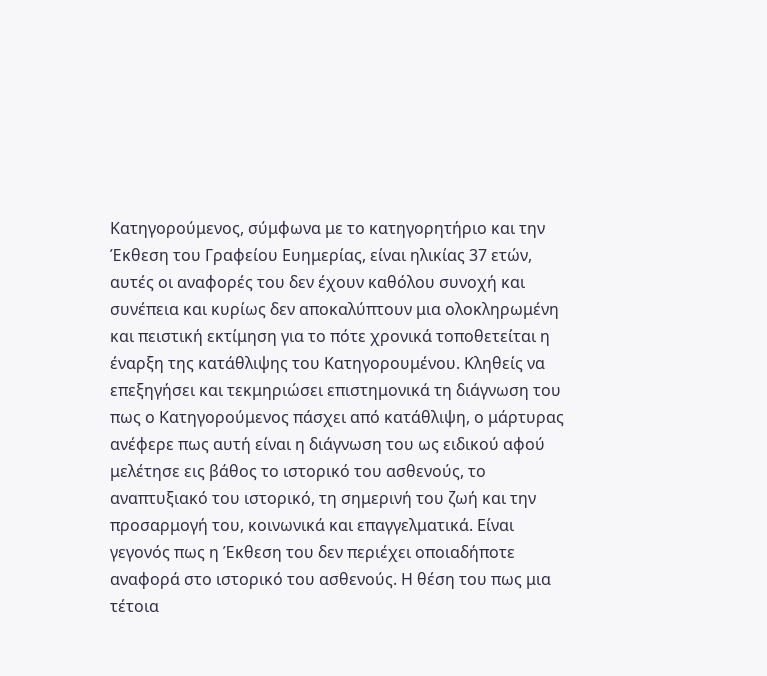Κατηγορούμενος, σύμφωνα με το κατηγορητήριο και την Έκθεση του Γραφείου Ευημερίας, είναι ηλικίας 37 ετών, αυτές οι αναφορές του δεν έχουν καθόλου συνοχή και συνέπεια και κυρίως δεν αποκαλύπτουν μια ολοκληρωμένη και πειστική εκτίμηση για το πότε χρονικά τοποθετείται η έναρξη της κατάθλιψης του Κατηγορουμένου. Κληθείς να επεξηγήσει και τεκμηριώσει επιστημονικά τη διάγνωση του πως ο Κατηγορούμενος πάσχει από κατάθλιψη, ο μάρτυρας ανέφερε πως αυτή είναι η διάγνωση του ως ειδικού αφού μελέτησε εις βάθος το ιστορικό του ασθενούς, το αναπτυξιακό του ιστορικό, τη σημερινή του ζωή και την προσαρμογή του, κοινωνικά και επαγγελματικά. Είναι γεγονός πως η Έκθεση του δεν περιέχει οποιαδήποτε αναφορά στο ιστορικό του ασθενούς. Η θέση του πως μια τέτοια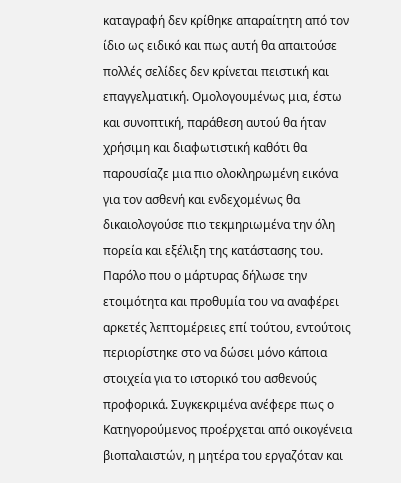καταγραφή δεν κρίθηκε απαραίτητη από τον ίδιο ως ειδικό και πως αυτή θα απαιτούσε πολλές σελίδες δεν κρίνεται πειστική και επαγγελματική. Ομολογουμένως μια, έστω και συνοπτική, παράθεση αυτού θα ήταν χρήσιμη και διαφωτιστική καθότι θα παρουσίαζε μια πιο ολοκληρωμένη εικόνα για τον ασθενή και ενδεχομένως θα δικαιολογούσε πιο τεκμηριωμένα την όλη πορεία και εξέλιξη της κατάστασης του. Παρόλο που ο μάρτυρας δήλωσε την ετοιμότητα και προθυμία του να αναφέρει αρκετές λεπτομέρειες επί τούτου, εντούτοις περιορίστηκε στο να δώσει μόνο κάποια στοιχεία για το ιστορικό του ασθενούς προφορικά. Συγκεκριμένα ανέφερε πως ο Κατηγορούμενος προέρχεται από οικογένεια βιοπαλαιστών, η μητέρα του εργαζόταν και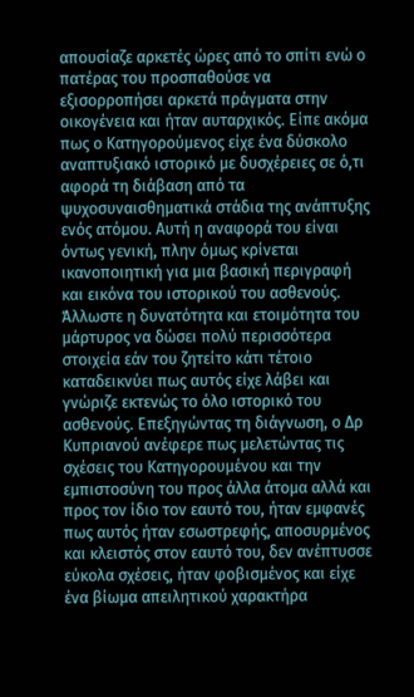απουσίαζε αρκετές ώρες από το σπίτι ενώ ο πατέρας του προσπαθούσε να εξισορροπήσει αρκετά πράγματα στην οικογένεια και ήταν αυταρχικός. Είπε ακόμα πως ο Κατηγορούμενος είχε ένα δύσκολο αναπτυξιακό ιστορικό με δυσχέρειες σε ό,τι αφορά τη διάβαση από τα ψυχοσυναισθηματικά στάδια της ανάπτυξης ενός ατόμου. Αυτή η αναφορά του είναι όντως γενική, πλην όμως κρίνεται ικανοποιητική για μια βασική περιγραφή και εικόνα του ιστορικού του ασθενούς. Άλλωστε η δυνατότητα και ετοιμότητα του μάρτυρος να δώσει πολύ περισσότερα στοιχεία εάν του ζητείτο κάτι τέτοιο καταδεικνύει πως αυτός είχε λάβει και γνώριζε εκτενώς το όλο ιστορικό του ασθενούς. Επεξηγώντας τη διάγνωση, ο Δρ Κυπριανού ανέφερε πως μελετώντας τις σχέσεις του Κατηγορουμένου και την εμπιστοσύνη του προς άλλα άτομα αλλά και προς τον ίδιο τον εαυτό του, ήταν εμφανές πως αυτός ήταν εσωστρεφής, αποσυρμένος και κλειστός στον εαυτό του, δεν ανέπτυσσε εύκολα σχέσεις, ήταν φοβισμένος και είχε ένα βίωμα απειλητικού χαρακτήρα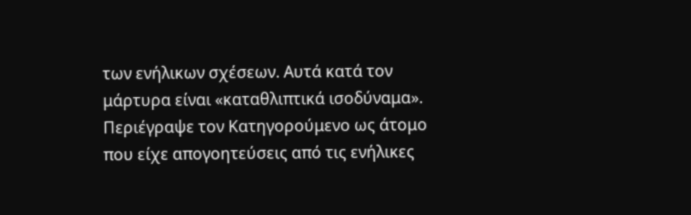των ενήλικων σχέσεων. Αυτά κατά τον μάρτυρα είναι «καταθλιπτικά ισοδύναμα». Περιέγραψε τον Κατηγορούμενο ως άτομο που είχε απογοητεύσεις από τις ενήλικες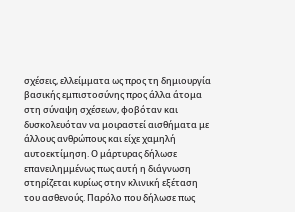σχέσεις, ελλείμματα ως προς τη δημιουργία βασικής εμπιστοσύνης προς άλλα άτομα στη σύναψη σχέσεων, φοβόταν και δυσκολευόταν να μοιραστεί αισθήματα με άλλους ανθρώπους και είχε χαμηλή αυτοεκτίμηση. Ο μάρτυρας δήλωσε επανειλημμένως πως αυτή η διάγνωση στηρίζεται κυρίως στην κλινική εξέταση του ασθενούς. Παρόλο που δήλωσε πως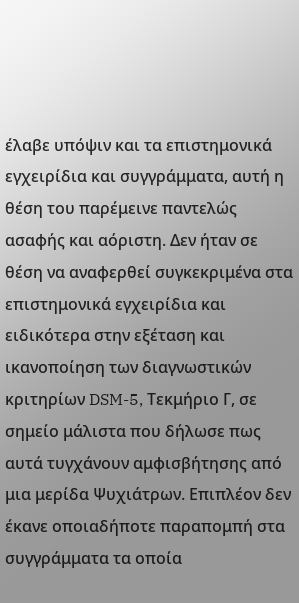έλαβε υπόψιν και τα επιστημονικά εγχειρίδια και συγγράμματα, αυτή η θέση του παρέμεινε παντελώς ασαφής και αόριστη. Δεν ήταν σε θέση να αναφερθεί συγκεκριμένα στα επιστημονικά εγχειρίδια και ειδικότερα στην εξέταση και ικανοποίηση των διαγνωστικών κριτηρίων DSM-5, Τεκμήριο Γ, σε σημείο μάλιστα που δήλωσε πως αυτά τυγχάνουν αμφισβήτησης από μια μερίδα Ψυχιάτρων. Επιπλέον δεν έκανε οποιαδήποτε παραπομπή στα συγγράμματα τα οποία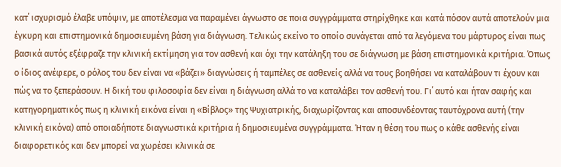κατ΄ ισχυρισμό έλαβε υπόψιν, με αποτέλεσμα να παραμένει άγνωστο σε ποια συγγράμματα στηρίχθηκε και κατά πόσον αυτά αποτελούν μια έγκυρη και επιστημονικά δημοσιευμένη βάση για διάγνωση. Τελικώς εκείνο το οποίο συνάγεται από τα λεγόμενα του μάρτυρος είναι πως βασικά αυτός εξέφραζε την κλινική εκτίμηση για τον ασθενή και όχι την κατάληξη του σε διάγνωση με βάση επιστημονικά κριτήρια. Όπως ο ίδιος ανέφερε, ο ρόλος του δεν είναι να «βάζει» διαγνώσεις ή ταμπέλες σε ασθενείς αλλά να τους βοηθήσει να καταλάβουν τι έχουν και πώς να το ξεπεράσουν. Η δική του φιλοσοφία δεν είναι η διάγνωση αλλά το να καταλάβει τον ασθενή του. Γι΄ αυτό και ήταν σαφής και κατηγορηματικός πως η κλινική εικόνα είναι η «Βίβλος» της Ψυχιατρικής, διαχωρίζοντας και αποσυνδέοντας ταυτόχρονα αυτή (την κλινική εικόνα) από οποιαδήποτε διαγνωστικά κριτήρια ή δημοσιευμένα συγγράμματα. Ήταν η θέση του πως ο κάθε ασθενής είναι διαφορετικός και δεν μπορεί να χωρέσει κλινικά σε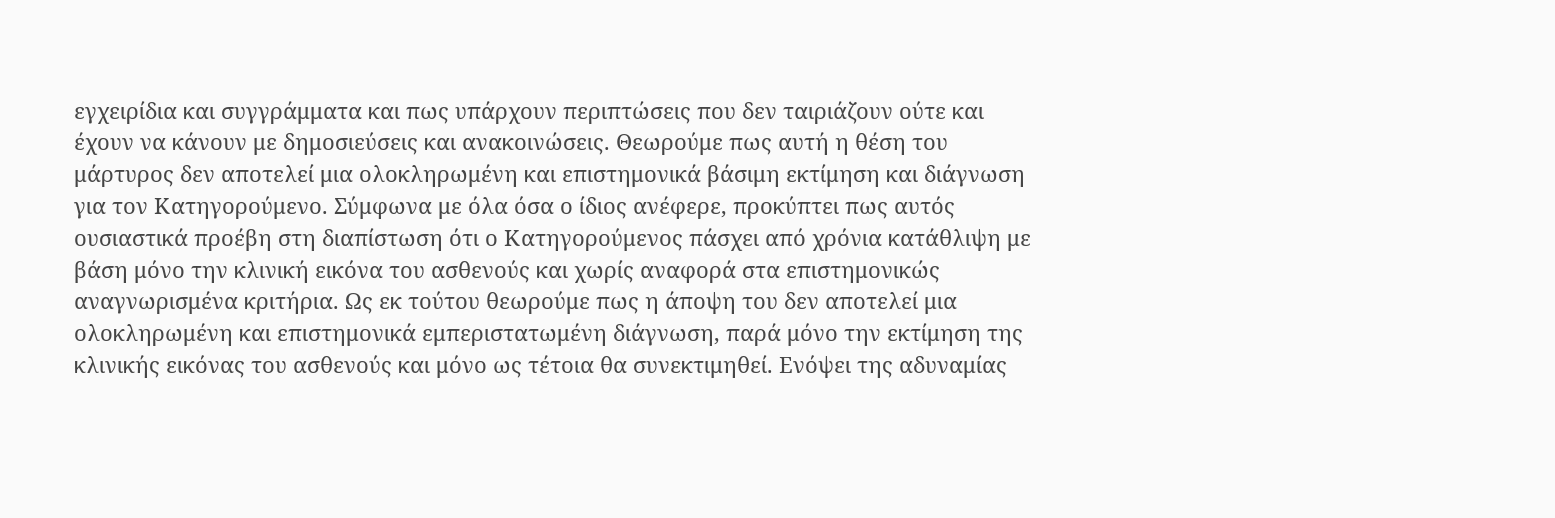εγχειρίδια και συγγράμματα και πως υπάρχουν περιπτώσεις που δεν ταιριάζουν ούτε και έχουν να κάνουν με δημοσιεύσεις και ανακοινώσεις. Θεωρούμε πως αυτή η θέση του μάρτυρος δεν αποτελεί μια ολοκληρωμένη και επιστημονικά βάσιμη εκτίμηση και διάγνωση για τον Κατηγορούμενο. Σύμφωνα με όλα όσα ο ίδιος ανέφερε, προκύπτει πως αυτός ουσιαστικά προέβη στη διαπίστωση ότι ο Κατηγορούμενος πάσχει από χρόνια κατάθλιψη με βάση μόνο την κλινική εικόνα του ασθενούς και χωρίς αναφορά στα επιστημονικώς αναγνωρισμένα κριτήρια. Ως εκ τούτου θεωρούμε πως η άποψη του δεν αποτελεί μια ολοκληρωμένη και επιστημονικά εμπεριστατωμένη διάγνωση, παρά μόνο την εκτίμηση της κλινικής εικόνας του ασθενούς και μόνο ως τέτοια θα συνεκτιμηθεί. Ενόψει της αδυναμίας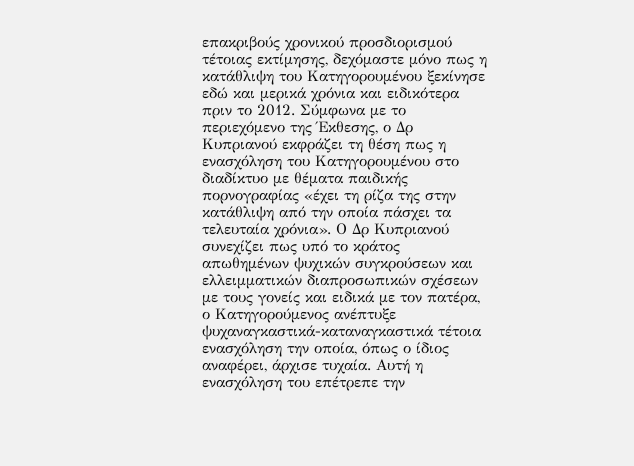επακριβούς χρονικού προσδιορισμού τέτοιας εκτίμησης, δεχόμαστε μόνο πως η κατάθλιψη του Κατηγορουμένου ξεκίνησε εδώ και μερικά χρόνια και ειδικότερα πριν το 2012. Σύμφωνα με το περιεχόμενο της Έκθεσης, ο Δρ Κυπριανού εκφράζει τη θέση πως η ενασχόληση του Κατηγορουμένου στο διαδίκτυο με θέματα παιδικής πορνογραφίας «έχει τη ρίζα της στην κατάθλιψη από την οποία πάσχει τα τελευταία χρόνια». Ο Δρ Κυπριανού συνεχίζει πως υπό το κράτος απωθημένων ψυχικών συγκρούσεων και ελλειμματικών διαπροσωπικών σχέσεων με τους γονείς και ειδικά με τον πατέρα, ο Κατηγορούμενος ανέπτυξε ψυχαναγκαστικά-καταναγκαστικά τέτοια ενασχόληση την οποία, όπως ο ίδιος αναφέρει, άρχισε τυχαία. Αυτή η ενασχόληση του επέτρεπε την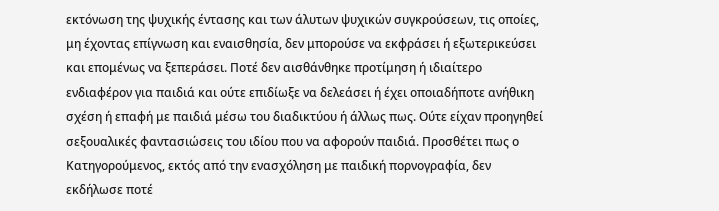εκτόνωση της ψυχικής έντασης και των άλυτων ψυχικών συγκρούσεων, τις οποίες, μη έχοντας επίγνωση και εναισθησία, δεν μπορούσε να εκφράσει ή εξωτερικεύσει και επομένως να ξεπεράσει. Ποτέ δεν αισθάνθηκε προτίμηση ή ιδιαίτερο ενδιαφέρον για παιδιά και ούτε επιδίωξε να δελεάσει ή έχει οποιαδήποτε ανήθικη σχέση ή επαφή με παιδιά μέσω του διαδικτύου ή άλλως πως. Ούτε είχαν προηγηθεί σεξουαλικές φαντασιώσεις του ιδίου που να αφορούν παιδιά. Προσθέτει πως ο Κατηγορούμενος, εκτός από την ενασχόληση με παιδική πορνογραφία, δεν εκδήλωσε ποτέ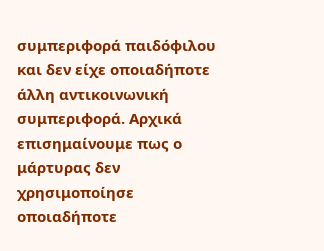συμπεριφορά παιδόφιλου και δεν είχε οποιαδήποτε άλλη αντικοινωνική συμπεριφορά. Αρχικά επισημαίνουμε πως ο μάρτυρας δεν χρησιμοποίησε οποιαδήποτε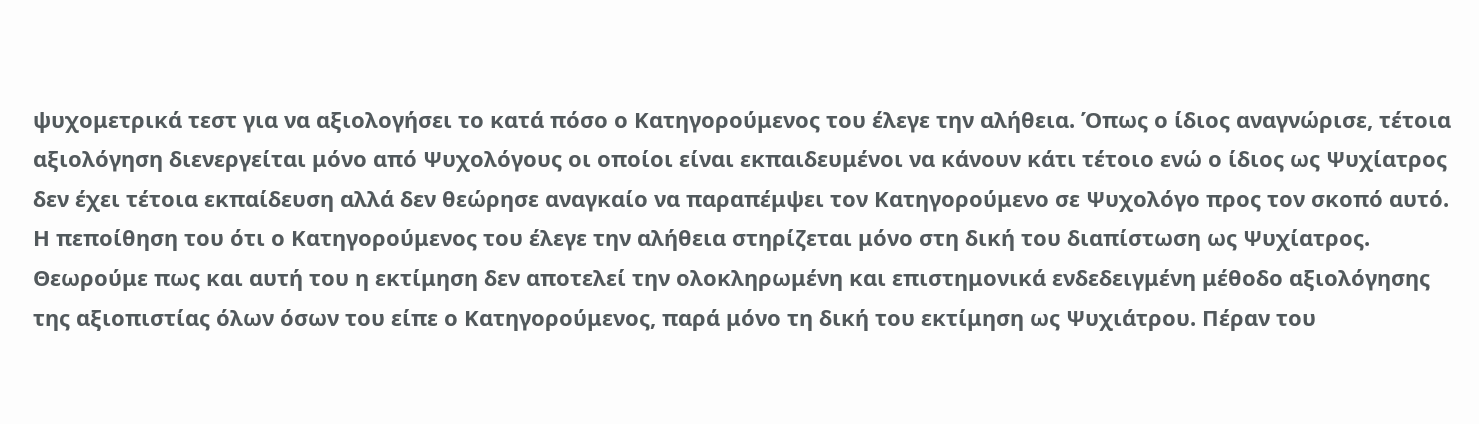ψυχομετρικά τεστ για να αξιολογήσει το κατά πόσο ο Κατηγορούμενος του έλεγε την αλήθεια. Όπως ο ίδιος αναγνώρισε, τέτοια αξιολόγηση διενεργείται μόνο από Ψυχολόγους οι οποίοι είναι εκπαιδευμένοι να κάνουν κάτι τέτοιο ενώ ο ίδιος ως Ψυχίατρος δεν έχει τέτοια εκπαίδευση αλλά δεν θεώρησε αναγκαίο να παραπέμψει τον Κατηγορούμενο σε Ψυχολόγο προς τον σκοπό αυτό. Η πεποίθηση του ότι ο Κατηγορούμενος του έλεγε την αλήθεια στηρίζεται μόνο στη δική του διαπίστωση ως Ψυχίατρος. Θεωρούμε πως και αυτή του η εκτίμηση δεν αποτελεί την ολοκληρωμένη και επιστημονικά ενδεδειγμένη μέθοδο αξιολόγησης της αξιοπιστίας όλων όσων του είπε ο Κατηγορούμενος, παρά μόνο τη δική του εκτίμηση ως Ψυχιάτρου. Πέραν του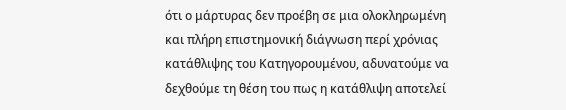ότι ο μάρτυρας δεν προέβη σε μια ολοκληρωμένη και πλήρη επιστημονική διάγνωση περί χρόνιας κατάθλιψης του Κατηγορουμένου, αδυνατούμε να δεχθούμε τη θέση του πως η κατάθλιψη αποτελεί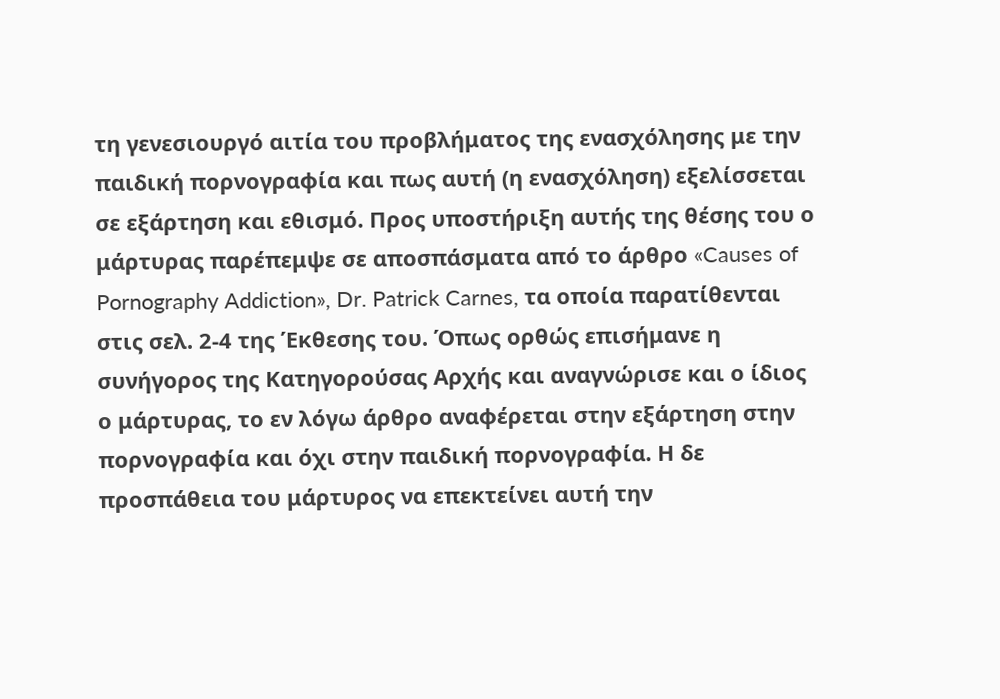τη γενεσιουργό αιτία του προβλήματος της ενασχόλησης με την παιδική πορνογραφία και πως αυτή (η ενασχόληση) εξελίσσεται σε εξάρτηση και εθισμό. Προς υποστήριξη αυτής της θέσης του ο μάρτυρας παρέπεμψε σε αποσπάσματα από το άρθρο «Causes of Pornography Addiction», Dr. Patrick Carnes, τα οποία παρατίθενται στις σελ. 2-4 της Έκθεσης του. Όπως ορθώς επισήμανε η συνήγορος της Κατηγορούσας Αρχής και αναγνώρισε και ο ίδιος ο μάρτυρας, το εν λόγω άρθρο αναφέρεται στην εξάρτηση στην πορνογραφία και όχι στην παιδική πορνογραφία. Η δε προσπάθεια του μάρτυρος να επεκτείνει αυτή την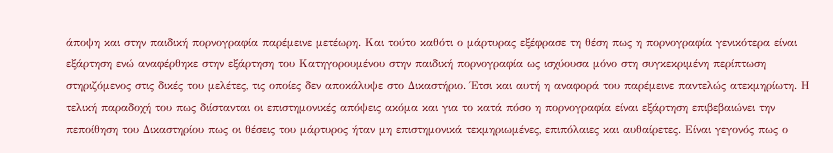άποψη και στην παιδική πορνογραφία παρέμεινε μετέωρη. Και τούτο καθότι ο μάρτυρας εξέφρασε τη θέση πως η πορνογραφία γενικότερα είναι εξάρτηση ενώ αναφέρθηκε στην εξάρτηση του Κατηγορουμένου στην παιδική πορνογραφία ως ισχύουσα μόνο στη συγκεκριμένη περίπτωση στηριζόμενος στις δικές του μελέτες, τις οποίες δεν αποκάλυψε στο Δικαστήριο. Έτσι και αυτή η αναφορά του παρέμεινε παντελώς ατεκμηρίωτη. Η τελική παραδοχή του πως διίστανται οι επιστημονικές απόψεις ακόμα και για το κατά πόσο η πορνογραφία είναι εξάρτηση επιβεβαιώνει την πεποίθηση του Δικαστηρίου πως οι θέσεις του μάρτυρος ήταν μη επιστημονικά τεκμηριωμένες, επιπόλαιες και αυθαίρετες. Είναι γεγονός πως ο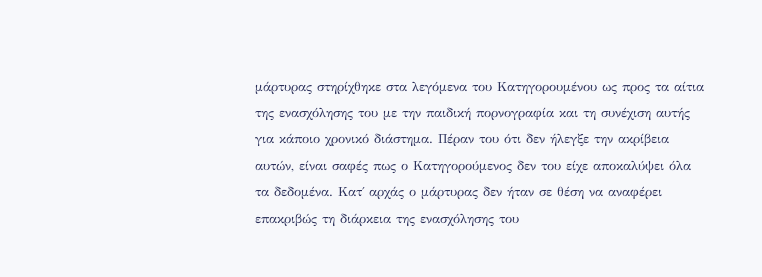μάρτυρας στηρίχθηκε στα λεγόμενα του Κατηγορουμένου ως προς τα αίτια της ενασχόλησης του με την παιδική πορνογραφία και τη συνέχιση αυτής για κάποιο χρονικό διάστημα. Πέραν του ότι δεν ήλεγξε την ακρίβεια αυτών, είναι σαφές πως ο Κατηγορούμενος δεν του είχε αποκαλύψει όλα τα δεδομένα. Κατ΄ αρχάς ο μάρτυρας δεν ήταν σε θέση να αναφέρει επακριβώς τη διάρκεια της ενασχόλησης του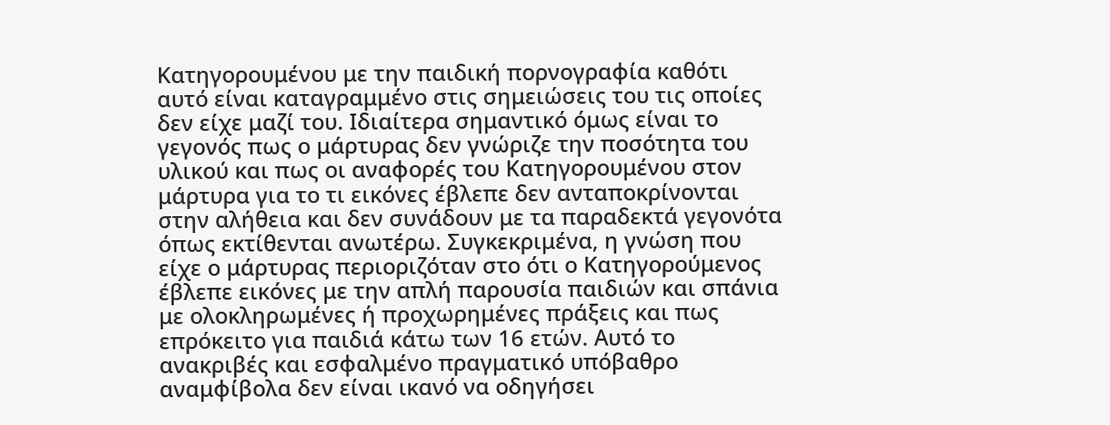Κατηγορουμένου με την παιδική πορνογραφία καθότι αυτό είναι καταγραμμένο στις σημειώσεις του τις οποίες δεν είχε μαζί του. Ιδιαίτερα σημαντικό όμως είναι το γεγονός πως ο μάρτυρας δεν γνώριζε την ποσότητα του υλικού και πως οι αναφορές του Κατηγορουμένου στον μάρτυρα για το τι εικόνες έβλεπε δεν ανταποκρίνονται στην αλήθεια και δεν συνάδουν με τα παραδεκτά γεγονότα όπως εκτίθενται ανωτέρω. Συγκεκριμένα, η γνώση που είχε ο μάρτυρας περιοριζόταν στο ότι ο Κατηγορούμενος έβλεπε εικόνες με την απλή παρουσία παιδιών και σπάνια με ολοκληρωμένες ή προχωρημένες πράξεις και πως επρόκειτο για παιδιά κάτω των 16 ετών. Αυτό το ανακριβές και εσφαλμένο πραγματικό υπόβαθρο αναμφίβολα δεν είναι ικανό να οδηγήσει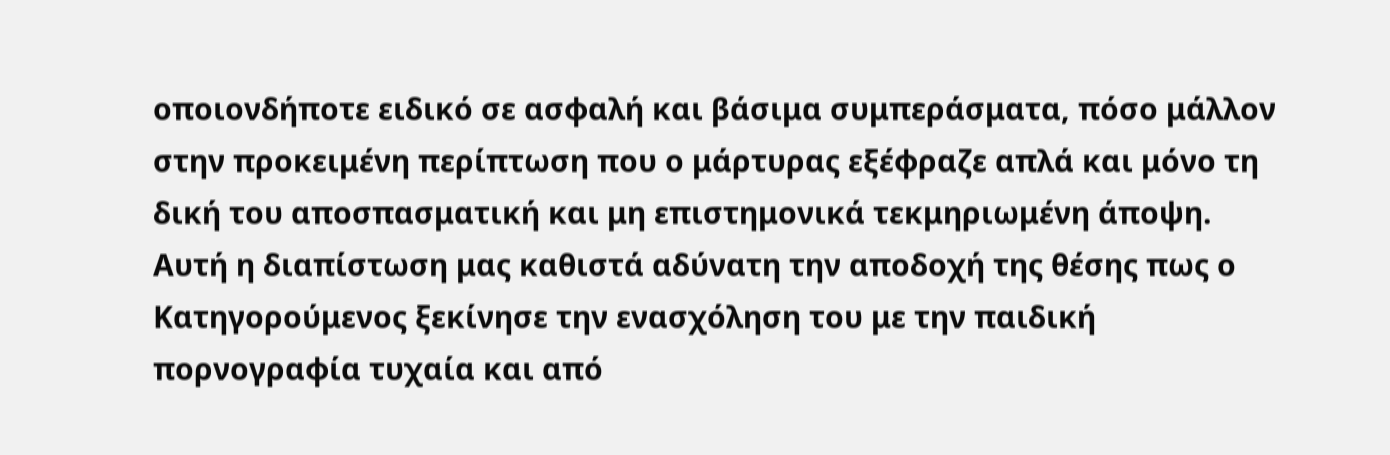οποιονδήποτε ειδικό σε ασφαλή και βάσιμα συμπεράσματα, πόσο μάλλον στην προκειμένη περίπτωση που ο μάρτυρας εξέφραζε απλά και μόνο τη δική του αποσπασματική και μη επιστημονικά τεκμηριωμένη άποψη. Αυτή η διαπίστωση μας καθιστά αδύνατη την αποδοχή της θέσης πως ο Κατηγορούμενος ξεκίνησε την ενασχόληση του με την παιδική πορνογραφία τυχαία και από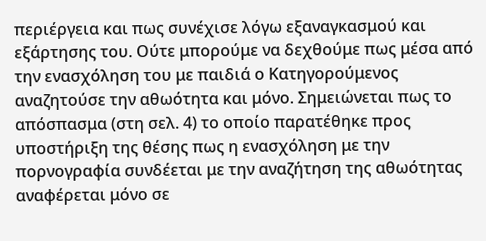περιέργεια και πως συνέχισε λόγω εξαναγκασμού και εξάρτησης του. Ούτε μπορούμε να δεχθούμε πως μέσα από την ενασχόληση του με παιδιά ο Κατηγορούμενος αναζητούσε την αθωότητα και μόνο. Σημειώνεται πως το απόσπασμα (στη σελ. 4) το οποίο παρατέθηκε προς υποστήριξη της θέσης πως η ενασχόληση με την πορνογραφία συνδέεται με την αναζήτηση της αθωότητας αναφέρεται μόνο σε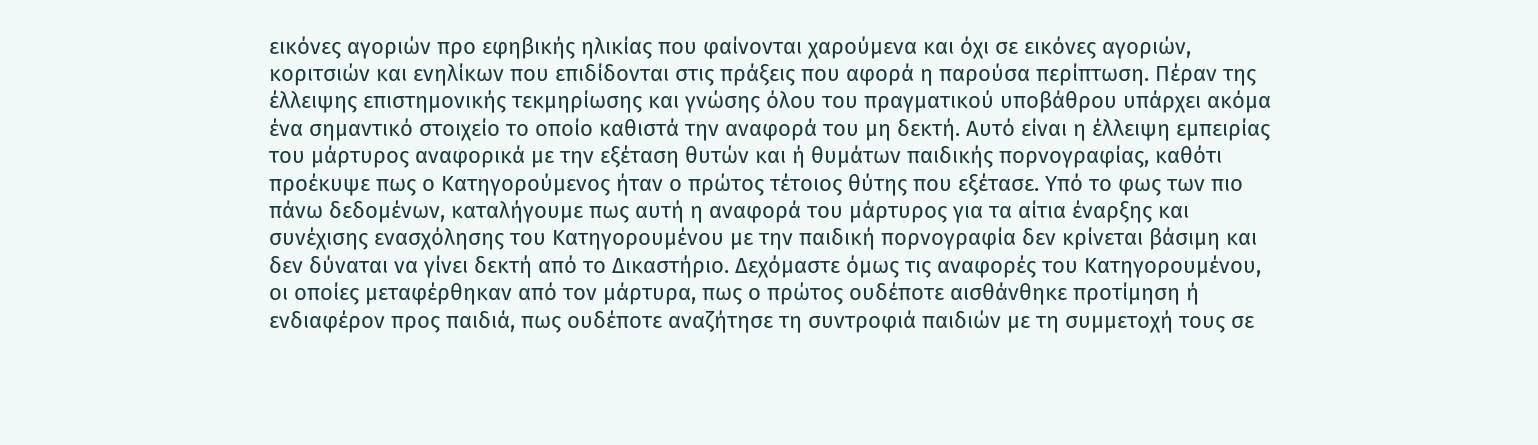εικόνες αγοριών προ εφηβικής ηλικίας που φαίνονται χαρούμενα και όχι σε εικόνες αγοριών, κοριτσιών και ενηλίκων που επιδίδονται στις πράξεις που αφορά η παρούσα περίπτωση. Πέραν της έλλειψης επιστημονικής τεκμηρίωσης και γνώσης όλου του πραγματικού υποβάθρου υπάρχει ακόμα ένα σημαντικό στοιχείο το οποίο καθιστά την αναφορά του μη δεκτή. Αυτό είναι η έλλειψη εμπειρίας του μάρτυρος αναφορικά με την εξέταση θυτών και ή θυμάτων παιδικής πορνογραφίας, καθότι προέκυψε πως ο Κατηγορούμενος ήταν ο πρώτος τέτοιος θύτης που εξέτασε. Υπό το φως των πιο πάνω δεδομένων, καταλήγουμε πως αυτή η αναφορά του μάρτυρος για τα αίτια έναρξης και συνέχισης ενασχόλησης του Κατηγορουμένου με την παιδική πορνογραφία δεν κρίνεται βάσιμη και δεν δύναται να γίνει δεκτή από το Δικαστήριο. Δεχόμαστε όμως τις αναφορές του Κατηγορουμένου, οι οποίες μεταφέρθηκαν από τον μάρτυρα, πως ο πρώτος ουδέποτε αισθάνθηκε προτίμηση ή ενδιαφέρον προς παιδιά, πως ουδέποτε αναζήτησε τη συντροφιά παιδιών με τη συμμετοχή τους σε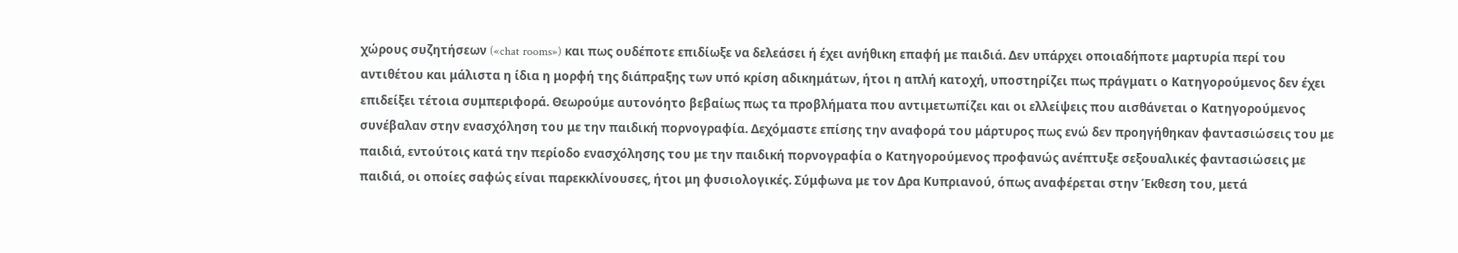χώρους συζητήσεων («chat rooms») και πως ουδέποτε επιδίωξε να δελεάσει ή έχει ανήθικη επαφή με παιδιά. Δεν υπάρχει οποιαδήποτε μαρτυρία περί του αντιθέτου και μάλιστα η ίδια η μορφή της διάπραξης των υπό κρίση αδικημάτων, ήτοι η απλή κατοχή, υποστηρίζει πως πράγματι ο Κατηγορούμενος δεν έχει επιδείξει τέτοια συμπεριφορά. Θεωρούμε αυτονόητο βεβαίως πως τα προβλήματα που αντιμετωπίζει και οι ελλείψεις που αισθάνεται ο Κατηγορούμενος συνέβαλαν στην ενασχόληση του με την παιδική πορνογραφία. Δεχόμαστε επίσης την αναφορά του μάρτυρος πως ενώ δεν προηγήθηκαν φαντασιώσεις του με παιδιά, εντούτοις κατά την περίοδο ενασχόλησης του με την παιδική πορνογραφία ο Κατηγορούμενος προφανώς ανέπτυξε σεξουαλικές φαντασιώσεις με παιδιά, οι οποίες σαφώς είναι παρεκκλίνουσες, ήτοι μη φυσιολογικές. Σύμφωνα με τον Δρα Κυπριανού, όπως αναφέρεται στην Έκθεση του, μετά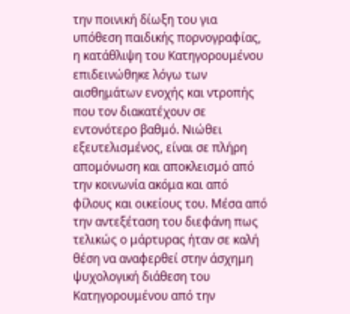την ποινική δίωξη του για υπόθεση παιδικής πορνογραφίας, η κατάθλιψη του Κατηγορουμένου επιδεινώθηκε λόγω των αισθημάτων ενοχής και ντροπής που τον διακατέχουν σε εντονότερο βαθμό. Νιώθει εξευτελισμένος, είναι σε πλήρη απομόνωση και αποκλεισμό από την κοινωνία ακόμα και από φίλους και οικείους του. Μέσα από την αντεξέταση του διεφάνη πως τελικώς ο μάρτυρας ήταν σε καλή θέση να αναφερθεί στην άσχημη ψυχολογική διάθεση του Κατηγορουμένου από την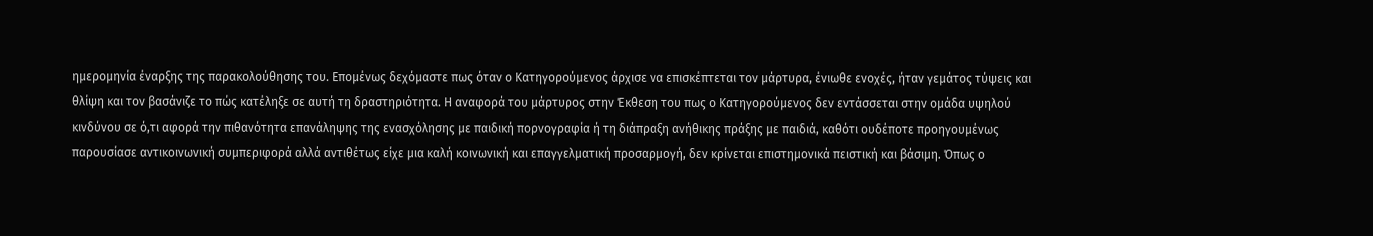ημερομηνία έναρξης της παρακολούθησης του. Επομένως δεχόμαστε πως όταν ο Κατηγορούμενος άρχισε να επισκέπτεται τον μάρτυρα, ένιωθε ενοχές, ήταν γεμάτος τύψεις και θλίψη και τον βασάνιζε το πώς κατέληξε σε αυτή τη δραστηριότητα. Η αναφορά του μάρτυρος στην Έκθεση του πως ο Κατηγορούμενος δεν εντάσσεται στην ομάδα υψηλού κινδύνου σε ό,τι αφορά την πιθανότητα επανάληψης της ενασχόλησης με παιδική πορνογραφία ή τη διάπραξη ανήθικης πράξης με παιδιά, καθότι ουδέποτε προηγουμένως παρουσίασε αντικοινωνική συμπεριφορά αλλά αντιθέτως είχε μια καλή κοινωνική και επαγγελματική προσαρμογή, δεν κρίνεται επιστημονικά πειστική και βάσιμη. Όπως ο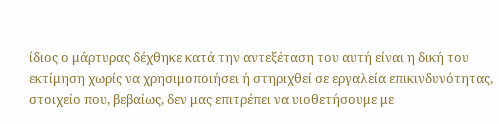ίδιος ο μάρτυρας δέχθηκε κατά την αντεξέταση του αυτή είναι η δική του εκτίμηση χωρίς να χρησιμοποιήσει ή στηριχθεί σε εργαλεία επικινδυνότητας, στοιχείο που, βεβαίως, δεν μας επιτρέπει να υιοθετήσουμε με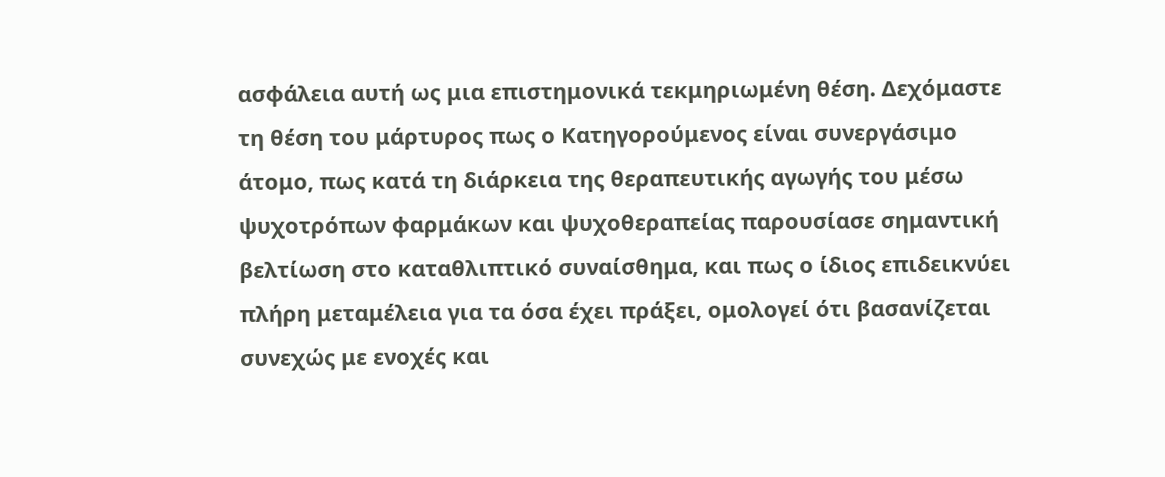ασφάλεια αυτή ως μια επιστημονικά τεκμηριωμένη θέση. Δεχόμαστε τη θέση του μάρτυρος πως ο Κατηγορούμενος είναι συνεργάσιμο άτομο, πως κατά τη διάρκεια της θεραπευτικής αγωγής του μέσω ψυχοτρόπων φαρμάκων και ψυχοθεραπείας παρουσίασε σημαντική βελτίωση στο καταθλιπτικό συναίσθημα, και πως ο ίδιος επιδεικνύει πλήρη μεταμέλεια για τα όσα έχει πράξει, ομολογεί ότι βασανίζεται συνεχώς με ενοχές και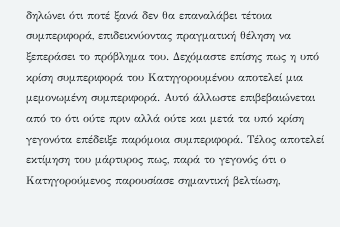δηλώνει ότι ποτέ ξανά δεν θα επαναλάβει τέτοια συμπεριφορά, επιδεικνύοντας πραγματική θέληση να ξεπεράσει το πρόβλημα του. Δεχόμαστε επίσης πως η υπό κρίση συμπεριφορά του Κατηγορουμένου αποτελεί μια μεμονωμένη συμπεριφορά. Αυτό άλλωστε επιβεβαιώνεται από το ότι ούτε πριν αλλά ούτε και μετά τα υπό κρίση γεγονότα επέδειξε παρόμοια συμπεριφορά. Τέλος αποτελεί εκτίμηση του μάρτυρος πως, παρά το γεγονός ότι ο Κατηγορούμενος παρουσίασε σημαντική βελτίωση,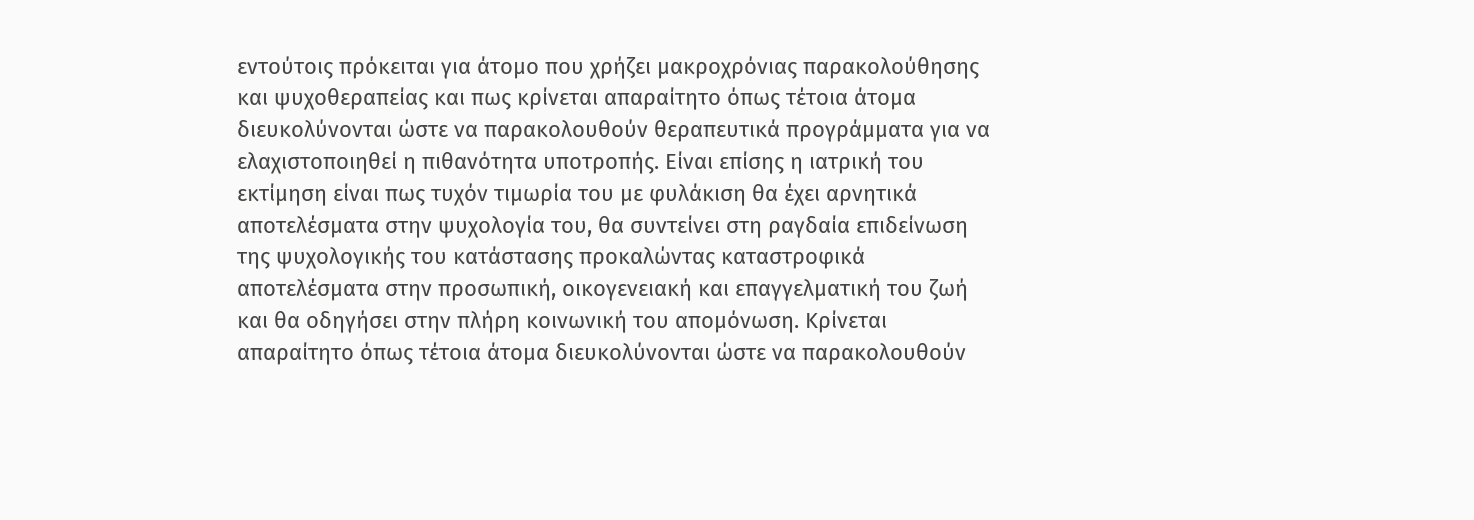εντούτοις πρόκειται για άτομο που χρήζει μακροχρόνιας παρακολούθησης και ψυχοθεραπείας και πως κρίνεται απαραίτητο όπως τέτοια άτομα διευκολύνονται ώστε να παρακολουθούν θεραπευτικά προγράμματα για να ελαχιστοποιηθεί η πιθανότητα υποτροπής. Είναι επίσης η ιατρική του εκτίμηση είναι πως τυχόν τιμωρία του με φυλάκιση θα έχει αρνητικά αποτελέσματα στην ψυχολογία του, θα συντείνει στη ραγδαία επιδείνωση της ψυχολογικής του κατάστασης προκαλώντας καταστροφικά αποτελέσματα στην προσωπική, οικογενειακή και επαγγελματική του ζωή και θα οδηγήσει στην πλήρη κοινωνική του απομόνωση. Κρίνεται απαραίτητο όπως τέτοια άτομα διευκολύνονται ώστε να παρακολουθούν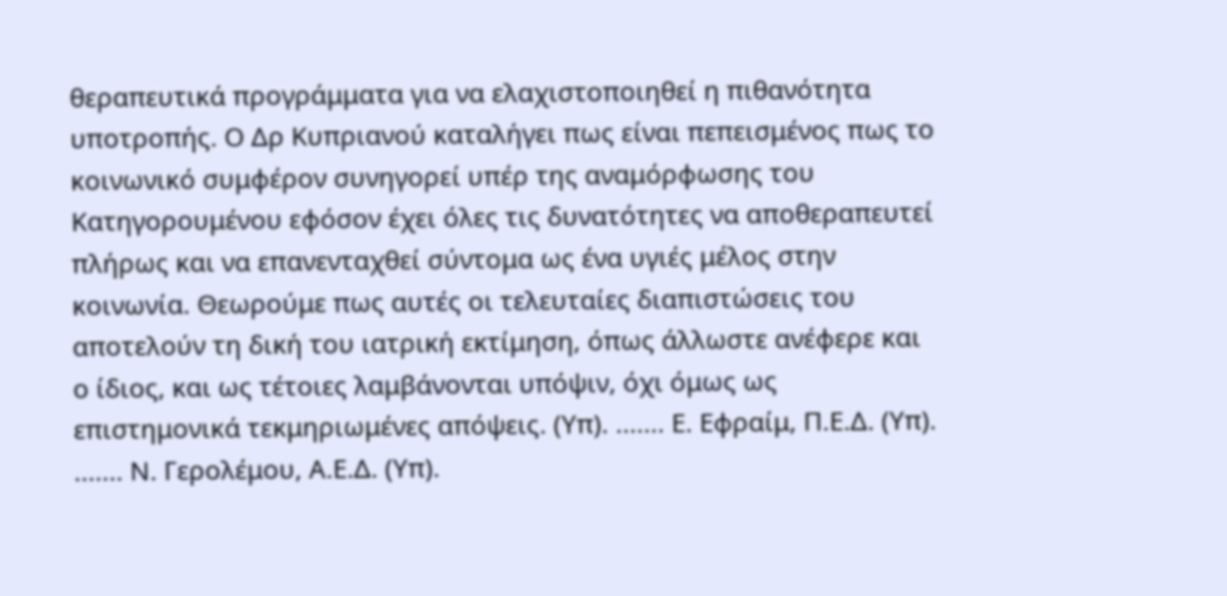θεραπευτικά προγράμματα για να ελαχιστοποιηθεί η πιθανότητα υποτροπής. Ο Δρ Κυπριανού καταλήγει πως είναι πεπεισμένος πως το κοινωνικό συμφέρον συνηγορεί υπέρ της αναμόρφωσης του Κατηγορουμένου εφόσον έχει όλες τις δυνατότητες να αποθεραπευτεί πλήρως και να επανενταχθεί σύντομα ως ένα υγιές μέλος στην κοινωνία. Θεωρούμε πως αυτές οι τελευταίες διαπιστώσεις του αποτελούν τη δική του ιατρική εκτίμηση, όπως άλλωστε ανέφερε και ο ίδιος, και ως τέτοιες λαμβάνονται υπόψιν, όχι όμως ως επιστημονικά τεκμηριωμένες απόψεις. (Υπ). ....... Ε. Εφραίμ, Π.Ε.Δ. (Υπ). ....... Ν. Γερολέμου, Α.Ε.Δ. (Υπ).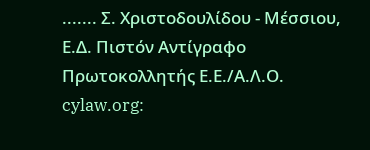....... Σ. Χριστοδουλίδου - Μέσσιου, Ε.Δ. Πιστόν Αντίγραφο Πρωτοκολλητής Ε.Ε./Α.Λ.Ο. cylaw.org: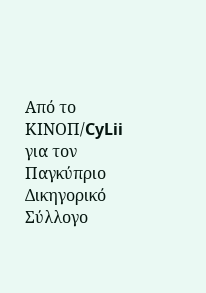Από το ΚΙΝOΠ/CyLii για τον Παγκύπριο Δικηγορικό Σύλλογο